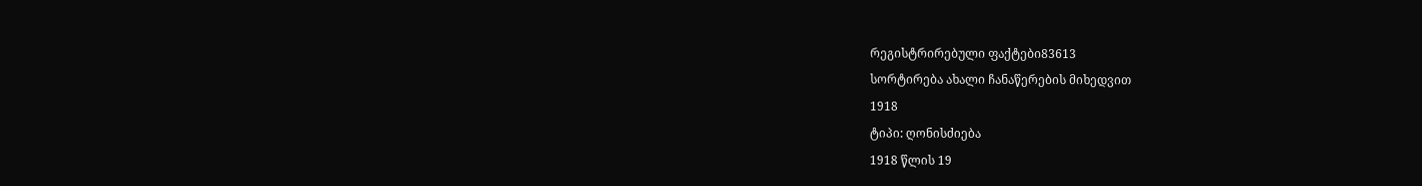რეგისტრირებული ფაქტები83613
სორტირება ახალი ჩანაწერების მიხედვით
1918
ტიპი: ღონისძიება
1918 წლის 19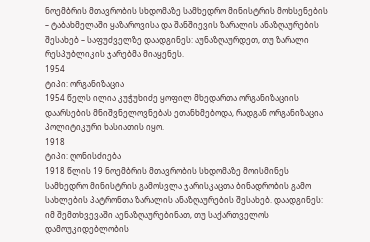ნოემბრის მთავრობის სხდომაზე სამხედრო მინისტრის მოხსენების – ტაბახმელაში ყაზაროვისა და შანშიევის ზარალის ანაზღაურების შესახებ – საფუძველზე დაადგინეს: აუნაზღაურდეთ, თუ ზარალი რესპუბლიკის ჯარებმა მიაყენეს.
1954
ტიპი: ორგანიზაცია
1954 წელს ილია კუჭუხიძე ყოფილ მხედართა ორგანიზაციის დაარსების მნიშვნელოვნებას ეთანხმებოდა, რადგან ორგანიზაცია პოლიტიკური ხასიათის იყო.
1918
ტიპი: ღონისძიება
1918 წლის 19 ნოემბრის მთავრობის სხდომაზე მოისმინეს სამხედრო მინისტრის გამოსვლა ჯარისკაცთა ბინადრობის გამო სახლების პატრონთა ზარალის ანაზღაურების შესახებ. დაადგინეს: იმ შემთხვევაში აენაზღაურებინათ, თუ საქართველოს დამოუკიდებლობის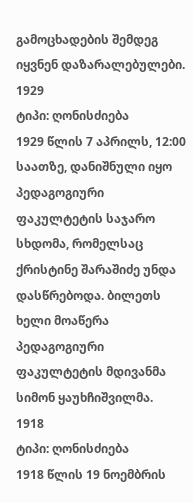გამოცხადების შემდეგ იყვნენ დაზარალებულები.
1929
ტიპი: ღონისძიება
1929 წლის 7 აპრილს, 12:00 საათზე, დანიშნული იყო პედაგოგიური ფაკულტეტის საჯარო სხდომა, რომელსაც ქრისტინე შარაშიძე უნდა დასწრებოდა. ბილეთს ხელი მოაწერა პედაგოგიური ფაკულტეტის მდივანმა სიმონ ყაუხჩიშვილმა.
1918
ტიპი: ღონისძიება
1918 წლის 19 ნოემბრის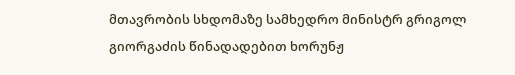მთავრობის სხდომაზე სამხედრო მინისტრ გრიგოლ გიორგაძის წინადადებით ხორუნჟ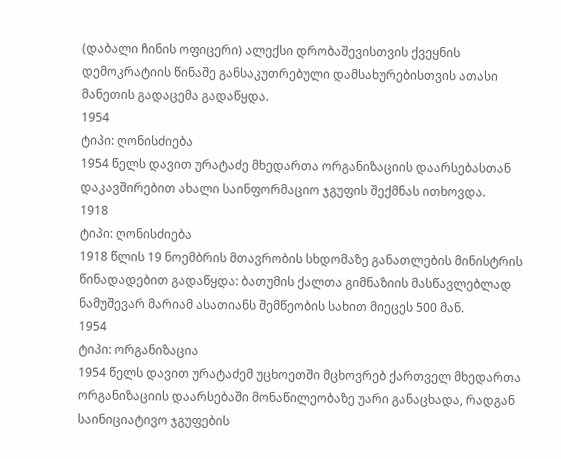(დაბალი ჩინის ოფიცერი) ალექსი დრობაშევისთვის ქვეყნის დემოკრატიის წინაშე განსაკუთრებული დამსახურებისთვის ათასი მანეთის გადაცემა გადაწყდა.
1954
ტიპი: ღონისძიება
1954 წელს დავით ურატაძე მხედართა ორგანიზაციის დაარსებასთან დაკავშირებით ახალი საინფორმაციო ჯგუფის შექმნას ითხოვდა.
1918
ტიპი: ღონისძიება
1918 წლის 19 ნოემბრის მთავრობის სხდომაზე განათლების მინისტრის წინადადებით გადაწყდა: ბათუმის ქალთა გიმნაზიის მასწავლებლად ნამუშევარ მარიამ ასათიანს შემწეობის სახით მიეცეს 500 მან.
1954
ტიპი: ორგანიზაცია
1954 წელს დავით ურატაძემ უცხოეთში მცხოვრებ ქართველ მხედართა ორგანიზაციის დაარსებაში მონაწილეობაზე უარი განაცხადა, რადგან საინიციატივო ჯგუფების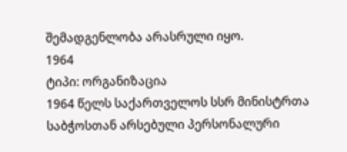შემადგენლობა არასრული იყო.
1964
ტიპი: ორგანიზაცია
1964 წელს საქართველოს სსრ მინისტრთა საბჭოსთან არსებული პერსონალური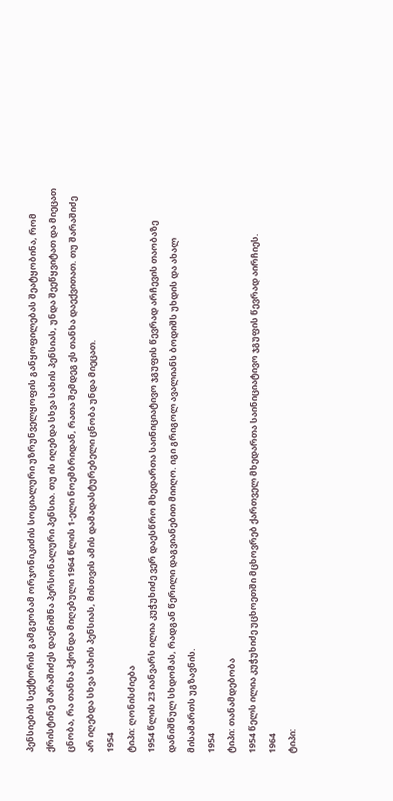პენსიების სექტორის გამგეობამ ორჯონიკიძის სოციალური უზრუნველყოფის განყოფილებას შეატყობინა, რომ ქრისტინე შარაშიძეს დაენიშნა პერსონალური პენსია. თუ ის იღებდა სხვა სახის პენსიას, უნდა შეეწყვიტათ და მიეცათ ცნობა, რა თანხა ჰქონდა მიღებული 1964 წლის 1-ელი ნოემბრიდან, რათა შემდეგ ეს თანხა დაექვითათ. თუ შარაშიძე არ იღებდა სხვა სახის პენსიას, მისთვის ამის დამადასტურებელი ცნობა უნდა მიეცათ.
1954
ტიპი: ღონისძიება
1954 წლის 23 იანვარს ილია კუჭუხიძე ვერ დაესწრო მხედართა საინიციატივო ჯგუფის წევრად არჩევის თაობაზე დანიშნულ სხდომას, რადგან წერილი დაგვიანებით მიიღო. იგი გრიგოლ ავალიანს ბოდიშს უხდის და ახალ მისამართს უგზავნის.
1954
ტიპი: თანამდებობა
1954 წელს ილია კუჭუხიძე უცხოეთში მცხოვრებ ქართველ მხედართა საინიციატივო ჯგუფის წევრად აირჩიეს.
1964
ტიპი: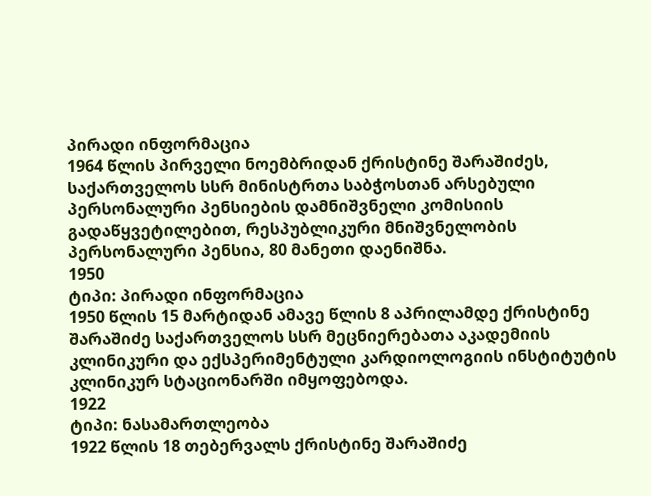პირადი ინფორმაცია
1964 წლის პირველი ნოემბრიდან ქრისტინე შარაშიძეს, საქართველოს სსრ მინისტრთა საბჭოსთან არსებული პერსონალური პენსიების დამნიშვნელი კომისიის გადაწყვეტილებით, რესპუბლიკური მნიშვნელობის პერსონალური პენსია, 80 მანეთი დაენიშნა.
1950
ტიპი: პირადი ინფორმაცია
1950 წლის 15 მარტიდან ამავე წლის 8 აპრილამდე ქრისტინე შარაშიძე საქართველოს სსრ მეცნიერებათა აკადემიის კლინიკური და ექსპერიმენტული კარდიოლოგიის ინსტიტუტის კლინიკურ სტაციონარში იმყოფებოდა.
1922
ტიპი: ნასამართლეობა
1922 წლის 18 თებერვალს ქრისტინე შარაშიძე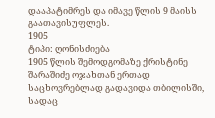დააპატიმრეს და იმავე წლის 9 მაისს გაათავისუფლეს.
1905
ტიპი: ღონისძიება
1905 წლის შემოდგომაზე ქრისტინე შარაშიძე ოჯახთან ერთად საცხოვრებლად გადავიდა თბილისში, სადაც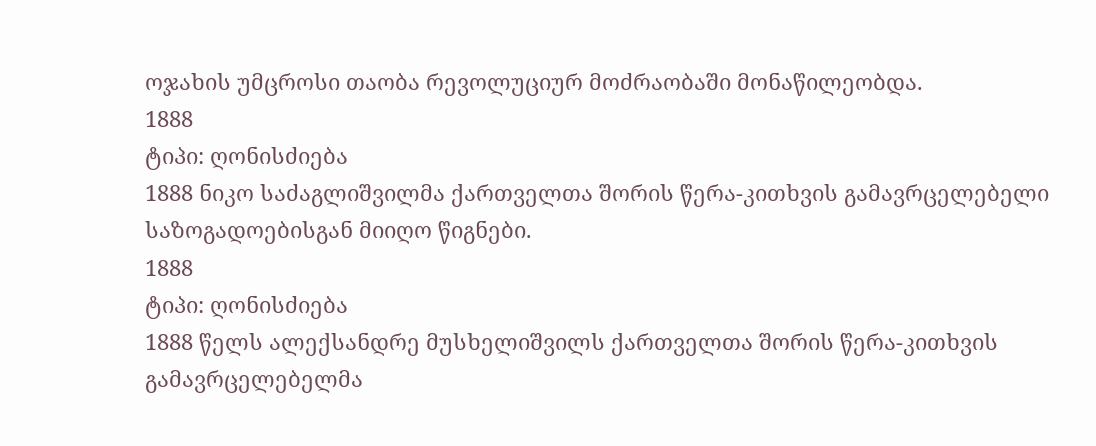ოჯახის უმცროსი თაობა რევოლუციურ მოძრაობაში მონაწილეობდა.
1888
ტიპი: ღონისძიება
1888 ნიკო საძაგლიშვილმა ქართველთა შორის წერა-კითხვის გამავრცელებელი საზოგადოებისგან მიიღო წიგნები.
1888
ტიპი: ღონისძიება
1888 წელს ალექსანდრე მუსხელიშვილს ქართველთა შორის წერა-კითხვის გამავრცელებელმა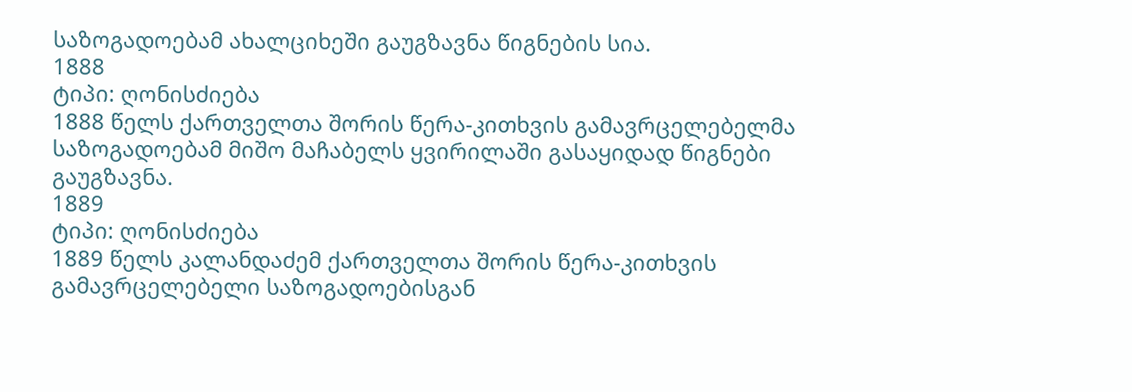საზოგადოებამ ახალციხეში გაუგზავნა წიგნების სია.
1888
ტიპი: ღონისძიება
1888 წელს ქართველთა შორის წერა-კითხვის გამავრცელებელმა საზოგადოებამ მიშო მაჩაბელს ყვირილაში გასაყიდად წიგნები გაუგზავნა.
1889
ტიპი: ღონისძიება
1889 წელს კალანდაძემ ქართველთა შორის წერა-კითხვის გამავრცელებელი საზოგადოებისგან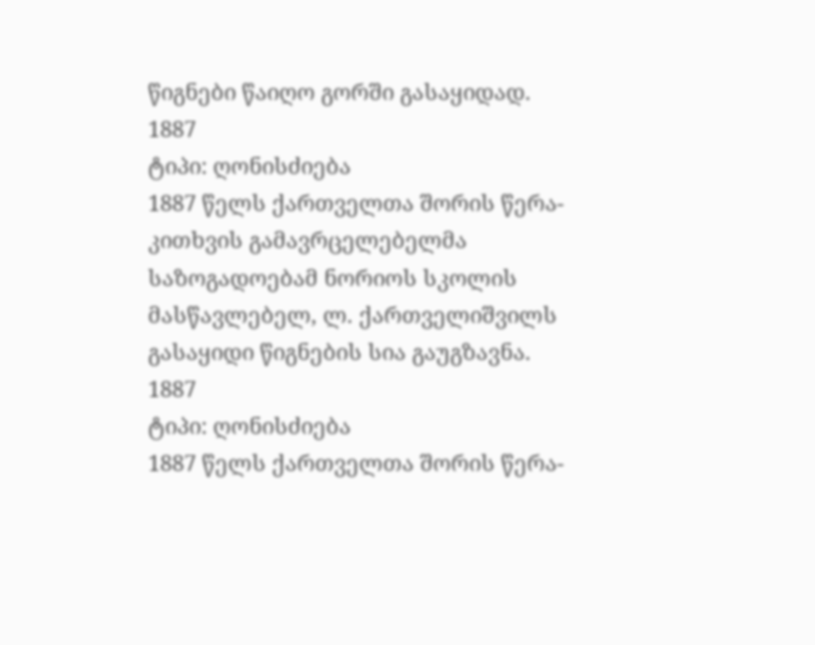წიგნები წაიღო გორში გასაყიდად.
1887
ტიპი: ღონისძიება
1887 წელს ქართველთა შორის წერა-კითხვის გამავრცელებელმა საზოგადოებამ ნორიოს სკოლის მასწავლებელ, ლ. ქართველიშვილს გასაყიდი წიგნების სია გაუგზავნა.
1887
ტიპი: ღონისძიება
1887 წელს ქართველთა შორის წერა-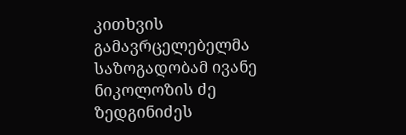კითხვის გამავრცელებელმა საზოგადობამ ივანე ნიკოლოზის ძე ზედგინიძეს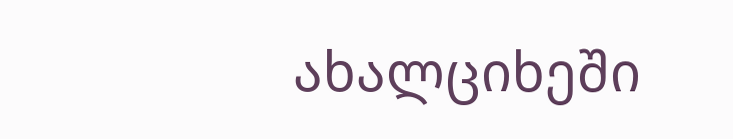ახალციხეში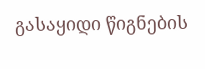გასაყიდი წიგნების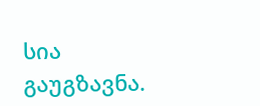სია გაუგზავნა.